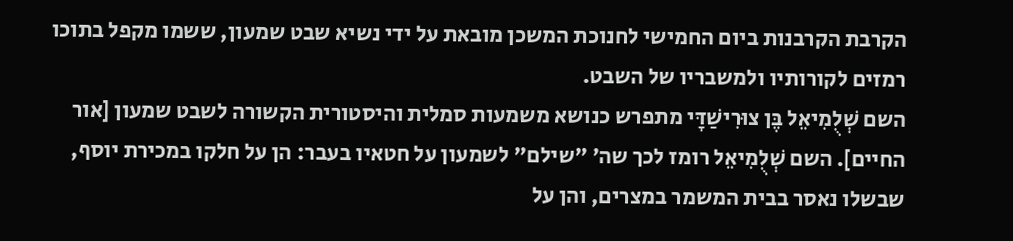הקרבת הקרבנות ביום החמישי לחנוכת המשכן מובאת על ידי נשיא שבט שמעון, ששמו מקפל בתוכו רמזים לקורותיו ולמשבריו של השבט.
השם שְׁלֻמִיאֵל בֶּן צוּרִישַׁדָּי מתפרש כנושא משמעות סמלית והיסטורית הקשורה לשבט שמעון [אור החיים]. השם שְׁלֻמִיאֵל רומז לכך שה׳ "שילם" לשמעון על חטאיו בעבר: הן על חלקו במכירת יוסף, שבשלו נאסר בבית המשמר במצרים, והן על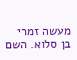מעשה זמרי בן סלוא. השם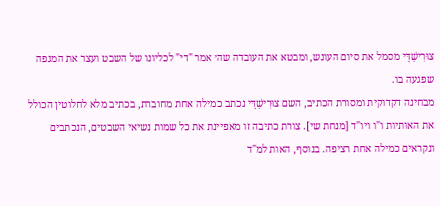צוּרִישַׁדָּי מסמל את סיום העונש, ומבטא את העובדה שה׳ אמר "די" לכליונו של השבט ועצר את המגפה שפגעה בו.
מבחינה דקדוקית ומסורת הכתיב, השם צוּרִישַׁדָּי נכתב כמילה אחת מחוברת, בכתיב מלא לחלוטין הכולל את האותיות ו"ו ויו"ד [מנחת שי]. צורת כתיבה זו מאפיינת את כל שמות נשיאי השבטים, הנכתבים ונקראים כמילה אחת רציפה. בנוסף, האות למ"ד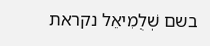בשם שְׁלֻמִיאֵל נקראת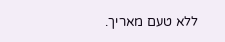ללא טעם מאריך.